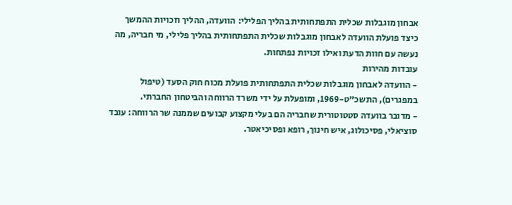אבחון מוגבלות שכלית התפתחותית בהליך הפלילי: הוועדה, ההליך וזכויות ההמשך
כיצד פועלת הוועדה לאבחון מוגבלות שכלית התפתחותית בהליך פלילי, מי חבריה, מה נעשה עם חוות הדעת ואילו זכויות נפתחות.
עובדות מהירות
- הוועדה לאבחון מוגבלות שכלית התפתחותית פועלת מכוח חוק הסעד (טיפול במפגרים), התשכ"ט-1969, ומופעלת על ידי משרד הרווחה והביטחון החברתי.
- מדובר בוועדה סטטוטורית שחבריה הם בעלי מקצוע קבועים שממנה שר הרווחה: עובד סוציאלי, פסיכולוג, איש חינוך, רופא ופסיכיאטר.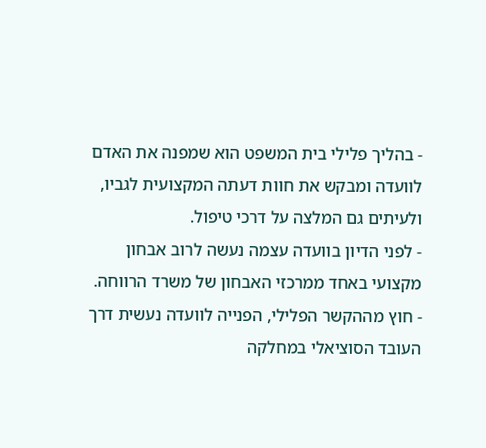- בהליך פלילי בית המשפט הוא שמפנה את האדם לוועדה ומבקש את חוות דעתה המקצועית לגביו, ולעיתים גם המלצה על דרכי טיפול.
- לפני הדיון בוועדה עצמה נעשה לרוב אבחון מקצועי באחד ממרכזי האבחון של משרד הרווחה.
- חוץ מההקשר הפלילי, הפנייה לוועדה נעשית דרך העובד הסוציאלי במחלקה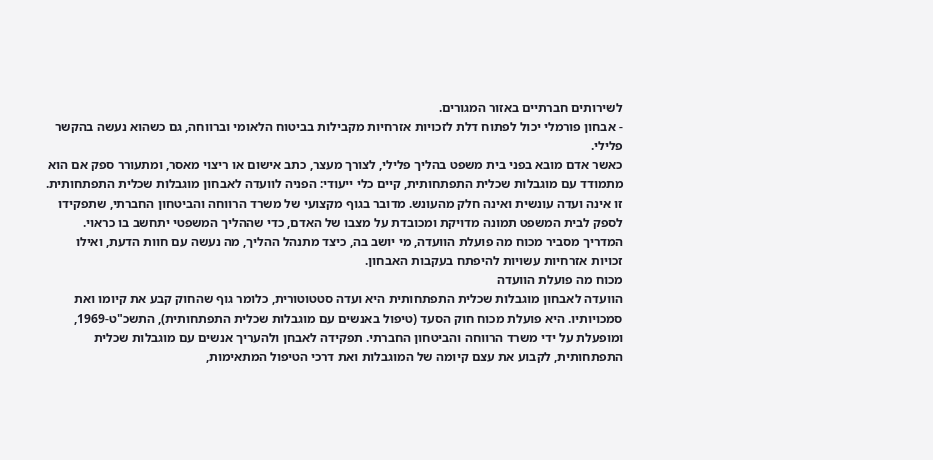לשירותים חברתיים באזור המגורים.
- אבחון פורמלי יכול לפתוח דלת לזכויות אזרחיות מקבילות בביטוח הלאומי וברווחה, גם כשהוא נעשה בהקשר פלילי.
כאשר אדם מובא בפני בית משפט בהליך פלילי, לצורך מעצר, כתב אישום או ריצוי מאסר, ומתעורר ספק אם הוא מתמודד עם מוגבלות שכלית התפתחותית, קיים כלי ייעודי: הפניה לוועדה לאבחון מוגבלות שכלית התפתחותית. זו אינה ועדה עונשית ואינה חלק מהעונש. מדובר בגוף מקצועי של משרד הרווחה והביטחון החברתי, שתפקידו לספק לבית המשפט תמונה מדויקת ומכובדת על מצבו של האדם, כדי שההליך המשפטי יתחשב בו כראוי. המדריך מסביר מכוח מה פועלת הוועדה, מי יושב בה, כיצד מתנהל ההליך, מה נעשה עם חוות הדעת, ואילו זכויות אזרחיות עשויות להיפתח בעקבות האבחון.
מכוח מה פועלת הוועדה
הוועדה לאבחון מוגבלות שכלית התפתחותית היא ועדה סטטוטורית, כלומר גוף שהחוק קבע את קיומו ואת סמכויותיו. היא פועלת מכוח חוק הסעד (טיפול באנשים עם מוגבלות שכלית התפתחותית), התשכ"ט-1969, ומופעלת על ידי משרד הרווחה והביטחון החברתי. תפקידה לאבחן ולהעריך אנשים עם מוגבלות שכלית התפתחותית, לקבוע את עצם קיומה של המוגבלות ואת דרכי הטיפול המתאימות,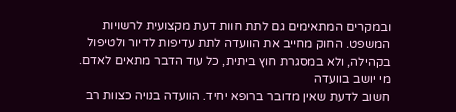ובמקרים המתאימים גם לתת חוות דעת מקצועית לרשויות המשפט. החוק מחייב את הוועדה לתת עדיפות לדיור ולטיפול בקהילה, ולא במסגרת חוץ ביתית, כל עוד הדבר מתאים לאדם.
מי יושב בוועדה
חשוב לדעת שאין מדובר ברופא יחיד. הוועדה בנויה כצוות רב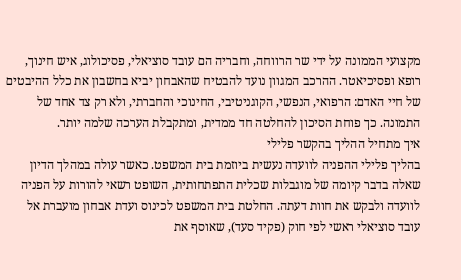מקצועי הממונה על ידי שר הרווחה, וחבריה הם עובד סוציאלי, פסיכולוג, איש חינוך, רופא ופסיכיאטר. ההרכב המגוון נועד להבטיח שהאבחון יביא בחשבון את כלל ההיבטים של חיי האדם: הרפואי, הנפשי, הקוגניטיבי, החינוכי והחברתי, ולא רק צד אחד של התמונה. כך פוחת הסיכון להחלטה חד ממדית, ומתקבלת הערכה שלמה יותר.
איך מתחיל ההליך בהקשר פלילי
בהליך פלילי ההפניה לוועדה נעשית ביוזמת בית המשפט. כאשר עולה במהלך הדיון שאלה בדבר קיומה של מוגבלות שכלית התפתחותית, השופט רשאי להורות על הפניה לוועדה ולבקש את חוות דעתה. החלטת בית המשפט לכינוס ועדת אבחון מועברת אל עובד סוציאלי ראשי לפי חוק (פקיד סעד), שאוסף את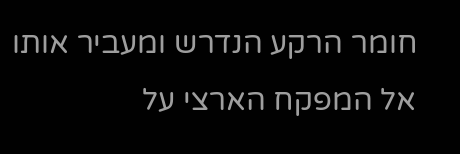חומר הרקע הנדרש ומעביר אותו אל המפקח הארצי על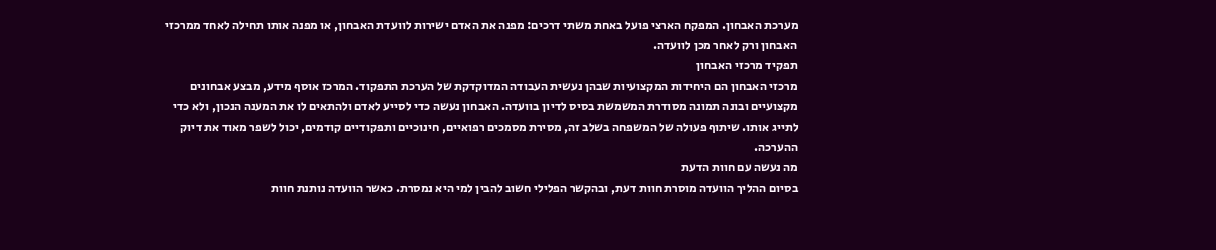מערכת האבחון. המפקח הארצי פועל באחת משתי דרכים: מפנה את האדם ישירות לוועדת האבחון, או מפנה אותו תחילה לאחד ממרכזי האבחון ורק לאחר מכן לוועדה.
תפקיד מרכזי האבחון
מרכזי האבחון הם היחידות המקצועיות שבהן נעשית העבודה המדוקדקת של הערכת התפקוד. המרכז אוסף מידע, מבצע אבחונים מקצועיים ובונה תמונה מסודרת המשמשת בסיס לדיון בוועדה. האבחון נעשה כדי לסייע לאדם ולהתאים לו את המענה הנכון, ולא כדי לתייג אותו. שיתוף פעולה של המשפחה בשלב זה, מסירת מסמכים רפואיים, חינוכיים ותפקודיים קודמים, יכול לשפר מאוד את דיוק ההערכה.
מה נעשה עם חוות הדעת
בסיום ההליך הוועדה מוסרת חוות דעת, ובהקשר הפלילי חשוב להבין למי היא נמסרת. כאשר הוועדה נותנת חוות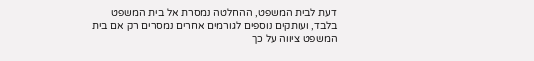דעת לבית המשפט, ההחלטה נמסרת אל בית המשפט בלבד, ועותקים נוספים לגורמים אחרים נמסרים רק אם בית המשפט ציווה על כך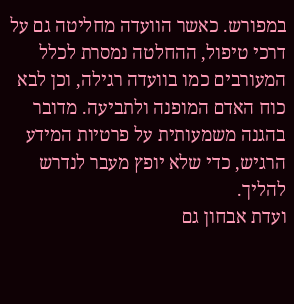במפורש. כאשר הוועדה מחליטה גם על דרכי טיפול, ההחלטה נמסרת לכלל המעורבים כמו בוועדה רגילה, וכן לבא כוח האדם המופנה ולתביעה. מדובר בהגנה משמעותית על פרטיות המידע הרגיש, כדי שלא יופץ מעבר לנדרש להליך.
ועדת אבחון גם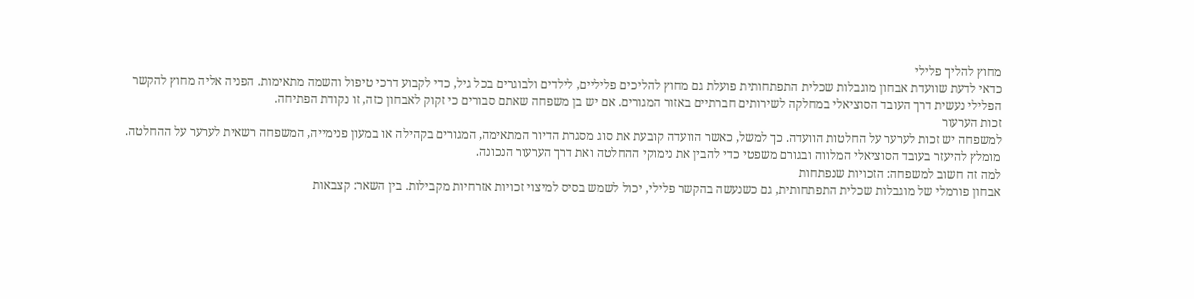מחוץ להליך פלילי
כדאי לדעת שוועדת אבחון מוגבלות שכלית התפתחותית פועלת גם מחוץ להליכים פליליים, לילדים ולבוגרים בכל גיל, כדי לקבוע דרכי טיפול והשמה מתאימות. הפניה אליה מחוץ להקשר הפלילי נעשית דרך העובד הסוציאלי במחלקה לשירותים חברתיים באזור המגורים. אם יש בן משפחה שאתם סבורים כי זקוק לאבחון כזה, זו נקודת הפתיחה.
זכות הערעור
למשפחה יש זכות לערער על החלטות הוועדה. כך למשל, כאשר הוועדה קובעת את סוג מסגרת הדיור המתאימה, המגורים בקהילה או במעון פנימייה, המשפחה רשאית לערער על ההחלטה. מומלץ להיעזר בעובד הסוציאלי המלווה ובגורם משפטי כדי להבין את נימוקי ההחלטה ואת דרך הערעור הנכונה.
למה זה חשוב למשפחה: הזכויות שנפתחות
אבחון פורמלי של מוגבלות שכלית התפתחותית, גם כשנעשה בהקשר פלילי, יכול לשמש בסיס למיצוי זכויות אזרחיות מקבילות. בין השאר: קצבאות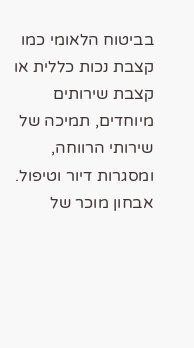בביטוח הלאומי כמו קצבת נכות כללית או קצבת שירותים מיוחדים, תמיכה של שירותי הרווחה, ומסגרות דיור וטיפול. אבחון מוכר של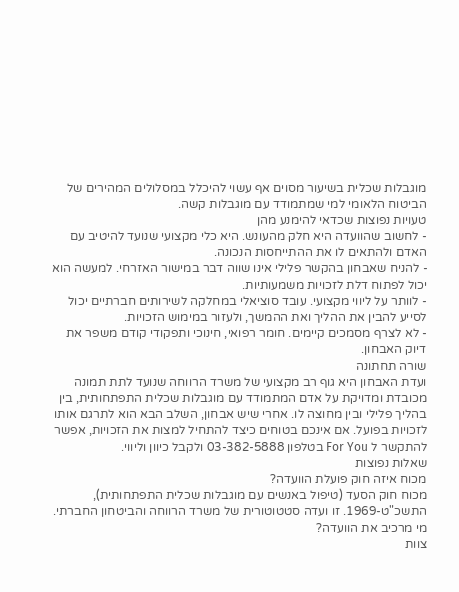מוגבלות שכלית בשיעור מסוים אף עשוי להיכלל במסלולים המהירים של הביטוח הלאומי למי שמתמודד עם מוגבלות קשה.
טעויות נפוצות שכדאי להימנע מהן
- לחשוב שהוועדה היא חלק מהעונש. היא כלי מקצועי שנועד להיטיב עם האדם ולהתאים לו את ההתייחסות הנכונה.
- להניח שאבחון בהקשר פלילי אינו שווה דבר במישור האזרחי. למעשה הוא יכול לפתוח דלת לזכויות משמעותיות.
- לוותר על ליווי מקצועי. עובד סוציאלי במחלקה לשירותים חברתיים יכול לסייע להבין את ההליך ואת ההמשך, ולעזור במימוש הזכויות.
- לא לצרף מסמכים קיימים. חומר רפואי, חינוכי ותפקודי קודם משפר את דיוק האבחון.
שורה תחתונה
ועדת האבחון היא גוף רב מקצועי של משרד הרווחה שנועד לתת תמונה מכובדת ומדויקת על אדם המתמודד עם מוגבלות שכלית התפתחותית, בין בהליך פלילי ובין מחוצה לו. אחרי שיש אבחון, השלב הבא הוא לתרגם אותו לזכויות בפועל. אם אינכם בטוחים כיצד להתחיל למצות את הזכויות, אפשר להתקשר ל For You בטלפון 03-382-5888 ולקבל כיוון וליווי.
שאלות נפוצות
מכוח איזה חוק פועלת הוועדה?
מכוח חוק הסעד (טיפול באנשים עם מוגבלות שכלית התפתחותית), התשכ"ט-1969. זו ועדה סטטוטורית של משרד הרווחה והביטחון החברתי.
מי מרכיב את הוועדה?
צוות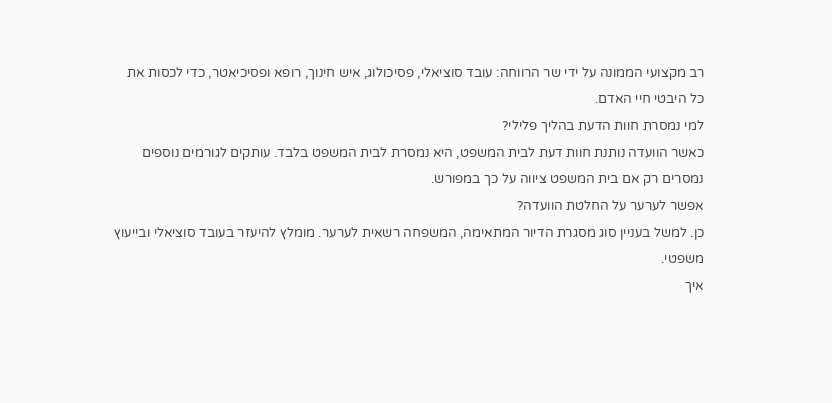רב מקצועי הממונה על ידי שר הרווחה: עובד סוציאלי, פסיכולוג, איש חינוך, רופא ופסיכיאטר, כדי לכסות את כל היבטי חיי האדם.
למי נמסרת חוות הדעת בהליך פלילי?
כאשר הוועדה נותנת חוות דעת לבית המשפט, היא נמסרת לבית המשפט בלבד. עותקים לגורמים נוספים נמסרים רק אם בית המשפט ציווה על כך במפורש.
אפשר לערער על החלטת הוועדה?
כן. למשל בעניין סוג מסגרת הדיור המתאימה, המשפחה רשאית לערער. מומלץ להיעזר בעובד סוציאלי ובייעוץ משפטי.
איך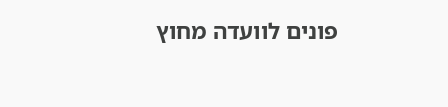פונים לוועדה מחוץ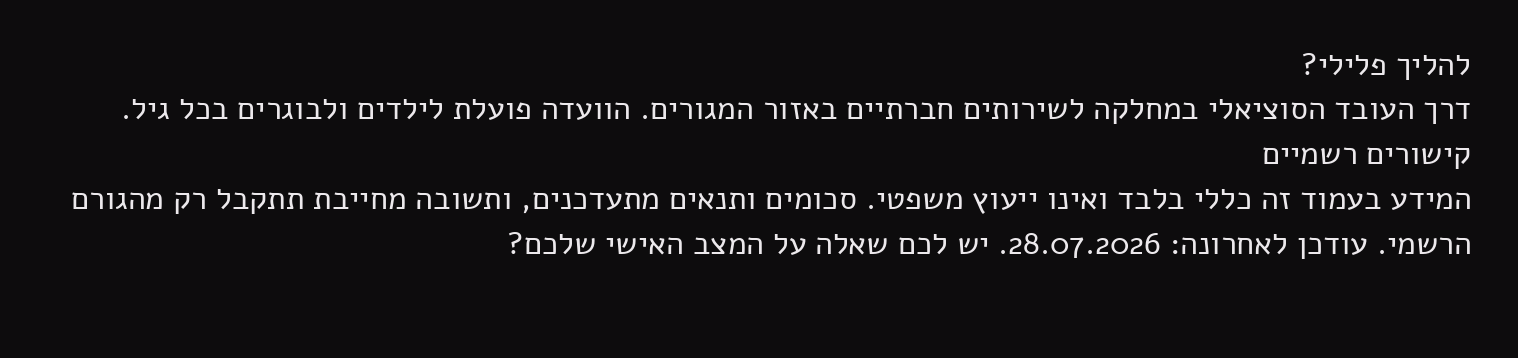להליך פלילי?
דרך העובד הסוציאלי במחלקה לשירותים חברתיים באזור המגורים. הוועדה פועלת לילדים ולבוגרים בכל גיל.
קישורים רשמיים
המידע בעמוד זה כללי בלבד ואינו ייעוץ משפטי. סכומים ותנאים מתעדכנים, ותשובה מחייבת תתקבל רק מהגורם הרשמי. עודכן לאחרונה: 28.07.2026. יש לכם שאלה על המצב האישי שלכם?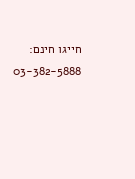חייגו חינם: 03-382-5888